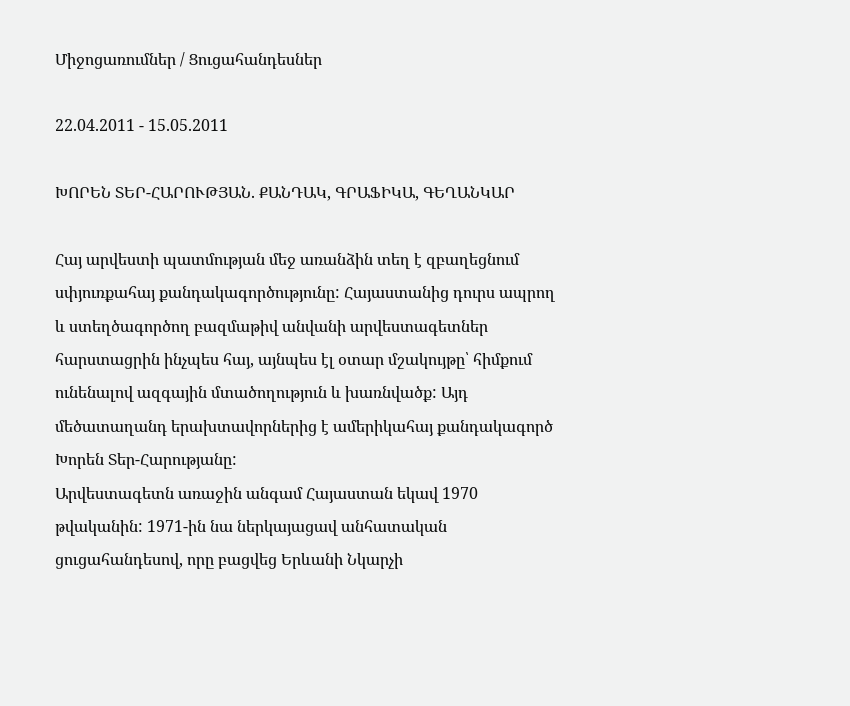Միջոցառումներ / Ցուցահանդեսներ

22.04.2011 - 15.05.2011

ԽՈՐԵՆ ՏԵՐ-ՀԱՐՈՒԹՅԱՆ. ՔԱՆԴԱԿ, ԳՐԱՖԻԿԱ, ԳԵՂԱՆԿԱՐ

Հայ արվեստի պատմության մեջ առանձին տեղ է զբաղեցնում սփյուռքահայ քանդակագործությունը: Հայաստանից դուրս ապրող և ստեղծագործող բազմաթիվ անվանի արվեստագետներ հարստացրին ինչպես հայ, այնպես էլ օտար մշակույթը՝ հիմքում ունենալով ազգային մտածողություն և խառնվածք: Այդ մեծատաղանդ երախտավորներից է ամերիկահայ քանդակագործ Խորեն Տեր-Հարությանը:
Արվեստագետն առաջին անգամ Հայաստան եկավ 1970 թվականին: 1971-ին նա ներկայացավ անհատական ցուցահանդեսով, որը բացվեց Երևանի Նկարչի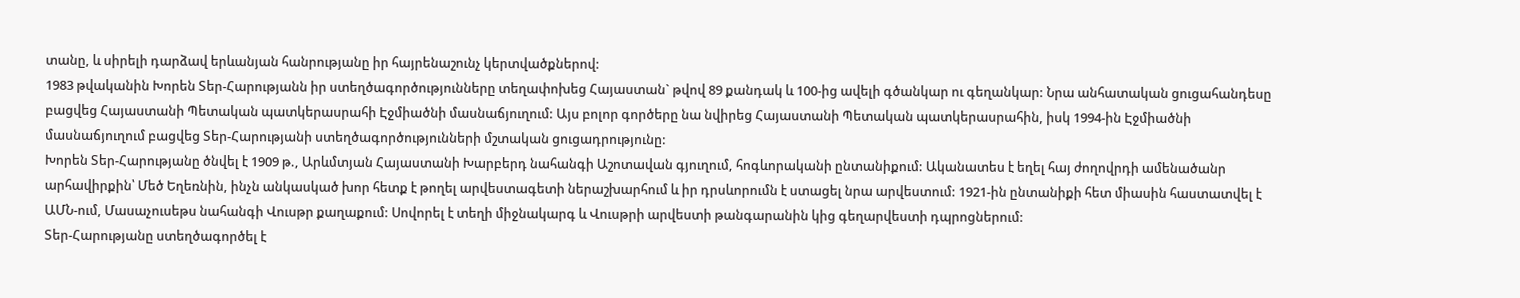տանը, և սիրելի դարձավ երևանյան հանրությանը իր հայրենաշունչ կերտվածքներով:
1983 թվականին Խորեն Տեր-Հարությանն իր ստեղծագործությունները տեղափոխեց Հայաստան` թվով 89 քանդակ և 100-ից ավելի գծանկար ու գեղանկար: Նրա անհատական ցուցահանդեսը բացվեց Հայաստանի Պետական պատկերասրահի Էջմիածնի մասնաճյուղում: Այս բոլոր գործերը նա նվիրեց Հայաստանի Պետական պատկերասրահին, իսկ 1994-ին Էջմիածնի մասնաճյուղում բացվեց Տեր-Հարությանի ստեղծագործությունների մշտական ցուցադրությունը:
Խորեն Տեր-Հարությանը ծնվել է 1909 թ., Արևմտյան Հայաստանի Խարբերդ նահանգի Աշոտավան գյուղում, հոգևորականի ընտանիքում: Ականատես է եղել հայ ժողովրդի ամենածանր արհավիրքին՝ Մեծ Եղեռնին, ինչն անկասկած խոր հետք է թողել արվեստագետի ներաշխարհում և իր դրսևորումն է ստացել նրա արվեստում: 1921-ին ընտանիքի հետ միասին հաստատվել է ԱՄՆ-ում, Մասաչուսեթս նահանգի Վուսթր քաղաքում: Սովորել է տեղի միջնակարգ և Վուսթրի արվեստի թանգարանին կից գեղարվեստի դպրոցներում:
Տեր-Հարությանը ստեղծագործել է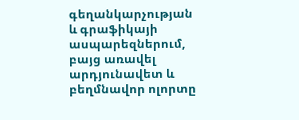գեղանկարչության և գրաֆիկայի ասպարեզներում, բայց առավել արդյունավետ և բեղմնավոր ոլորտը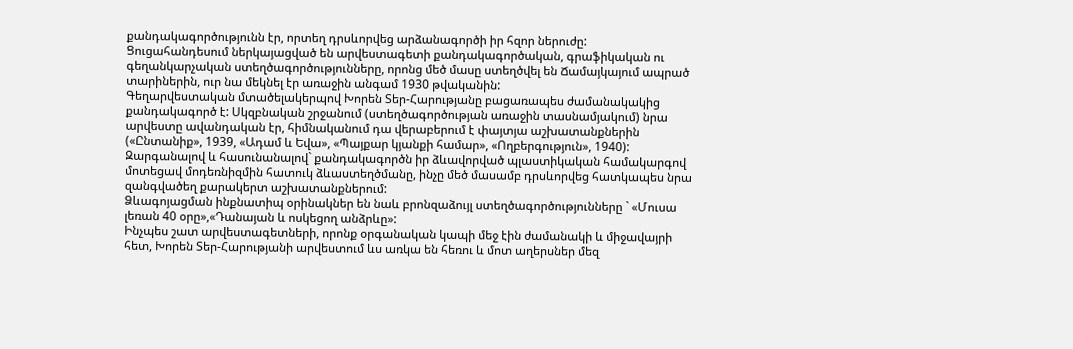քանդակագործությունն էր, որտեղ դրսևորվեց արձանագործի իր հզոր ներուժը:
Ցուցահանդեսում ներկայացված են արվեստագետի քանդակագործական, գրաֆիկական ու գեղանկարչական ստեղծագործությունները, որոնց մեծ մասը ստեղծվել են Ճամայկայում ապրած տարիներին, ուր նա մեկնել էր առաջին անգամ 1930 թվականին:
Գեղարվեստական մտածելակերպով Խորեն Տեր-Հարությանը բացառապես ժամանակակից քանդակագործ է: Սկզբնական շրջանում (ստեղծագործության առաջին տասնամյակում) նրա արվեստը ավանդական էր, հիմնականում դա վերաբերում է փայտյա աշխատանքներին («Ընտանիք», 1939, «Ադամ և Եվա», «Պայքար կյանքի համար», «Ողբերգություն», 1940): Զարգանալով և հասունանալով` քանդակագործն իր ձևավորված պլաստիկական համակարգով մոտեցավ մոդեռնիզմին հատուկ ձևաստեղծմանը, ինչը մեծ մասամբ դրսևորվեց հատկապես նրա զանգվածեղ քարակերտ աշխատանքներում:
Ձևագոյացման ինքնատիպ օրինակներ են նաև բրոնզաձույլ ստեղծագործությունները ` «Մուսա լեռան 40 օրը»,«Դանայան և ոսկեցող անձրևը»:
Ինչպես շատ արվեստագետների, որոնք օրգանական կապի մեջ էին ժամանակի և միջավայրի հետ, Խորեն Տեր-Հարությանի արվեստում ևս առկա են հեռու և մոտ աղերսներ մեզ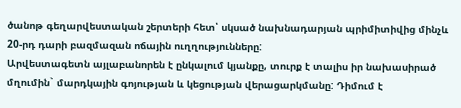ծանոթ գեղարվեստական շերտերի հետ՝ սկսած նախնադարյան պրիմիտիվից մինչև 20-րդ դարի բազմազան ոճային ուղղությունները:
Արվեստագետն այլաբանորեն է ընկալում կյանքը, տուրք է տալիս իր նախասիրած մղումին` մարդկային գոյության և կեցության վերացարկմանը: Դիմում է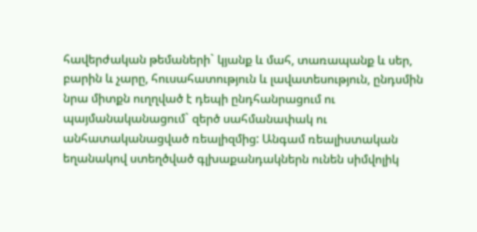հավերժական թեմաների` կյանք և մահ, տառապանք և սեր, բարին և չարը, հուսահատություն և լավատեսություն, ընդսմին նրա միտքն ուղղված է դեպի ընդհանրացում ու պայմանականացում` զերծ սահմանափակ ու անհատականացված ռեալիզմից: Անգամ ռեալիստական եղանակով ստեղծված գլխաքանդակներն ունեն սիմվոլիկ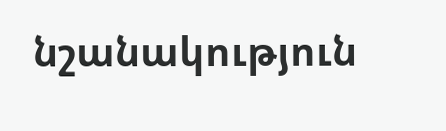նշանակություն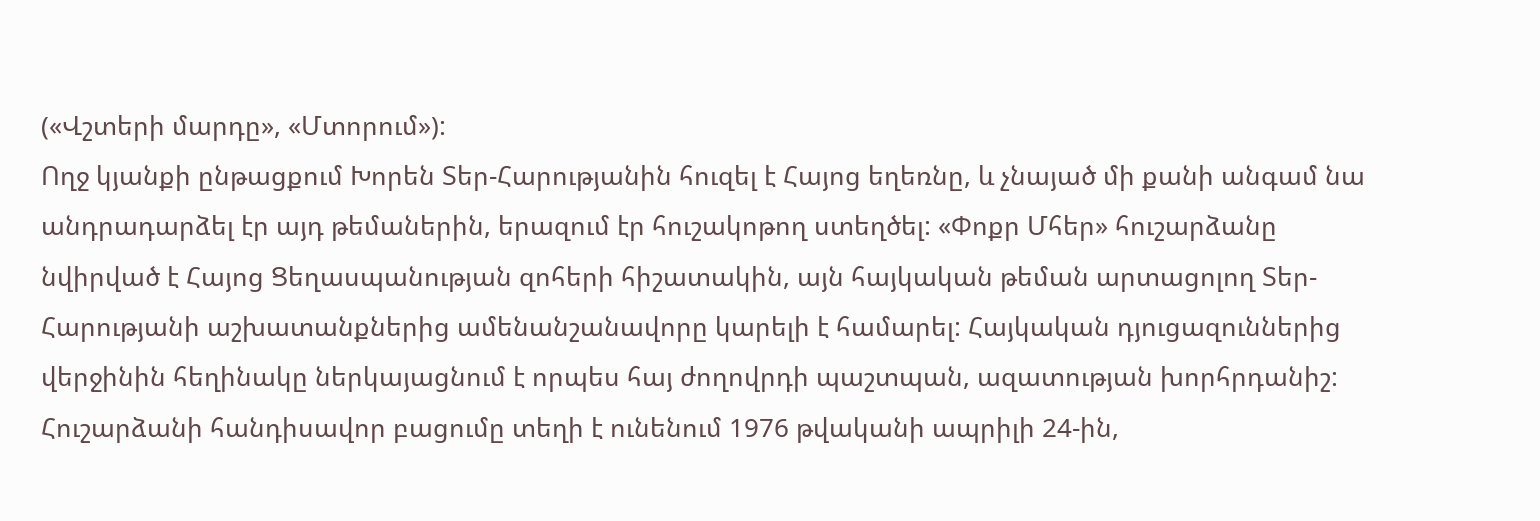(«Վշտերի մարդը», «Մտորում»):
Ողջ կյանքի ընթացքում Խորեն Տեր-Հարությանին հուզել է Հայոց եղեռնը, և չնայած մի քանի անգամ նա անդրադարձել էր այդ թեմաներին, երազում էր հուշակոթող ստեղծել: «Փոքր Մհեր» հուշարձանը նվիրված է Հայոց Ցեղասպանության զոհերի հիշատակին, այն հայկական թեման արտացոլող Տեր-Հարությանի աշխատանքներից ամենանշանավորը կարելի է համարել: Հայկական դյուցազուններից վերջինին հեղինակը ներկայացնում է որպես հայ ժողովրդի պաշտպան, ազատության խորհրդանիշ: Հուշարձանի հանդիսավոր բացումը տեղի է ունենում 1976 թվականի ապրիլի 24-ին,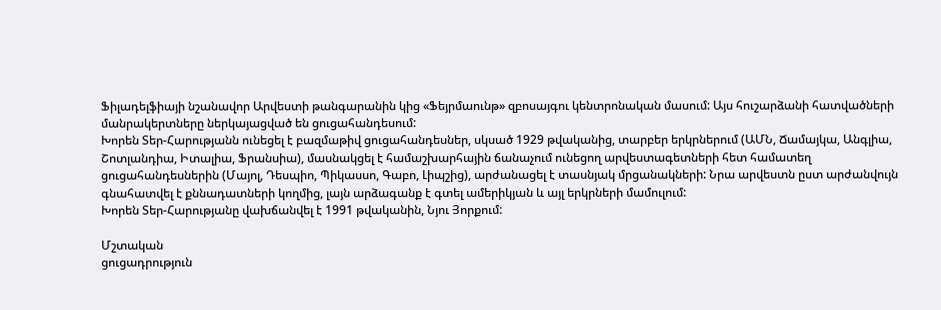Ֆիլադելֆիայի նշանավոր Արվեստի թանգարանին կից «Ֆեյրմաունթ» զբոսայգու կենտրոնական մասում: Այս հուշարձանի հատվածների մանրակերտները ներկայացված են ցուցահանդեսում:
Խորեն Տեր-Հարությանն ունեցել է բազմաթիվ ցուցահանդեսներ, սկսած 1929 թվականից, տարբեր երկրներում (ԱՄՆ, Ճամայկա, Անգլիա, Շոտլանդիա, Իտալիա, Ֆրանսիա), մասնակցել է համաշխարհային ճանաչում ունեցող արվեստագետների հետ համատեղ ցուցահանդեսներին (Մայոլ, Դեսպիո, Պիկասսո, Գաբո, Լիպշից), արժանացել է տասնյակ մրցանակների: Նրա արվեստն ըստ արժանվույն գնահատվել է քննադատների կողմից, լայն արձագանք է գտել ամերիկյան և այլ երկրների մամուլում:
Խորեն Տեր-Հարությանը վախճանվել է 1991 թվականին, Նյու Յորքում:

Մշտական
ցուցադրություն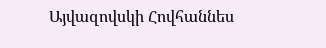Այվազովսկի Հովհաննես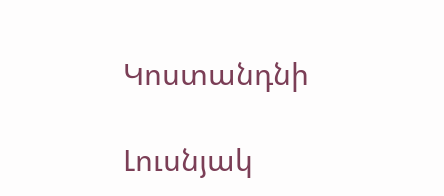Կոստանդնի

Լուսնյակ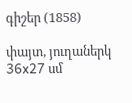գիշեր (1858)

փայտ, յուղաներկ
36x27 սմ